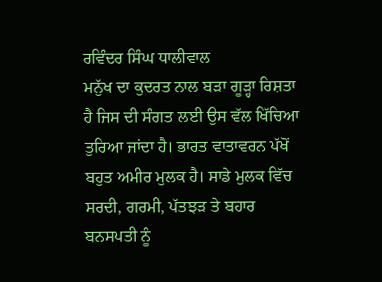ਰਵਿੰਦਰ ਸਿੰਘ ਧਾਲੀਵਾਲ
ਮਨੁੱਖ ਦਾ ਕੁਦਰਤ ਨਾਲ ਬੜਾ ਗੂੜ੍ਹਾ ਰਿਸ਼ਤਾ ਹੈ ਜਿਸ ਦੀ ਸੰਗਤ ਲਈ ਉਸ ਵੱਲ ਖਿੱਚਿਆ ਤੁਰਿਆ ਜਾਂਦਾ ਹੈ। ਭਾਰਤ ਵਾਤਾਵਰਨ ਪੱਖੋਂ ਬਹੁਤ ਅਮੀਰ ਮੁਲਕ ਹੈ। ਸਾਡੇ ਮੁਲਕ ਵਿੱਚ ਸਰਦੀ, ਗਰਮੀ, ਪੱਤਝੜ ਤੇ ਬਹਾਰ ਬਨਸਪਤੀ ਨੂੰ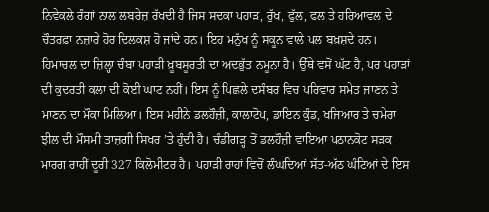ਨਿਵੇਕਲੇ ਰੰਗਾਂ ਨਾਲ ਲਬਰੇਜ਼ ਰੱਖਦੀ ਹੈ ਜਿਸ ਸਦਕਾ ਪਹਾੜ, ਰੁੱਖ, ਫੁੱਲ, ਫਲ ਤੇ ਹਰਿਆਵਲ ਦੇ ਚੌਤਰਫ਼ਾ ਨਜ਼ਾਰੇ ਹੋਰ ਦਿਲਕਸ਼ ਹੋ ਜਾਂਦੇ ਹਨ। ਇਹ ਮਨੁੱਖ ਨੂੰ ਸਕੂਨ ਵਾਲੇ ਪਲ ਬਖ਼ਸ਼ਦੇ ਹਨ।
ਹਿਮਾਚਲ ਦਾ ਜ਼ਿਲ੍ਹਾ ਚੰਬਾ ਪਹਾੜੀ ਖ਼ੂਬਸੂਰਤੀ ਦਾ ਅਦਭੁੱਤ ਨਮੂਨਾ ਹੈ। ਉੱਥੇ ਵਸੋਂ ਘੱਟ ਹੈ, ਪਰ ਪਹਾੜਾਂ ਦੀ ਕੁਦਰਤੀ ਕਲਾ ਦੀ ਕੋਈ ਘਾਟ ਨਹੀਂ। ਇਸ ਨੂੰ ਪਿਛਲੇ ਦਸੰਬਰ ਵਿਚ ਪਰਿਵਾਰ ਸਮੇਤ ਜਾਣਨ ਤੇ ਮਾਣਨ ਦਾ ਮੌਕਾ ਮਿਲਿਆ। ਇਸ ਮਹੀਨੇ ਡਲਹੌਜ਼ੀ, ਕਾਲਾਟੋਪ, ਡਾਇਨ ਕੁੰਡ, ਖਜਿਆਰ ਤੇ ਚਮੇਰਾ ਝੀਲ ਦੀ ਮੌਸਮੀ ਤਾਜ਼ਗੀ ਸਿਖਰ ’ਤੇ ਹੁੰਦੀ ਹੈ। ਚੰਡੀਗੜ੍ਹ ਤੋਂ ਡਲਹੌਜ਼ੀ ਵਾਇਆ ਪਠਾਨਕੋਟ ਸੜਕ ਮਾਰਗ ਰਾਹੀਂ ਦੂਰੀ 327 ਕਿਲੋਮੀਟਰ ਹੈ। ਪਹਾੜੀ ਰਾਹਾਂ ਵਿਚੋਂ ਲੰਘਦਿਆਂ ਸੱਤ-ਅੱਠ ਘੰਟਿਆਂ ਦੇ ਇਸ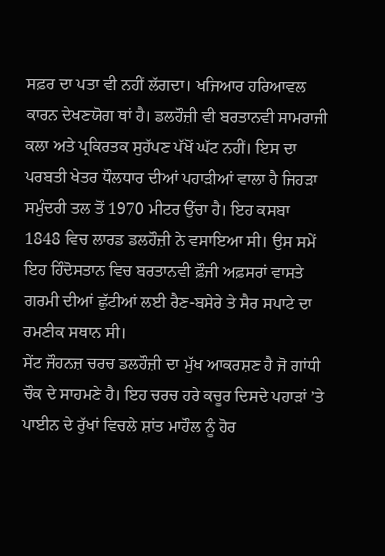ਸਫ਼ਰ ਦਾ ਪਤਾ ਵੀ ਨਹੀਂ ਲੱਗਦਾ। ਖਜਿਆਰ ਹਰਿਆਵਲ ਕਾਰਨ ਦੇਖਣਯੋਗ ਥਾਂ ਹੈ। ਡਲਹੌਜ਼ੀ ਵੀ ਬਰਤਾਨਵੀ ਸਾਮਰਾਜੀ ਕਲਾ ਅਤੇ ਪ੍ਰਕਿਰਤਕ ਸੁਹੱਪਣ ਪੱਖੋਂ ਘੱਟ ਨਹੀਂ। ਇਸ ਦਾ ਪਰਬਤੀ ਖੇਤਰ ਧੌਲਧਾਰ ਦੀਆਂ ਪਹਾੜੀਆਂ ਵਾਲਾ ਹੈ ਜਿਹੜਾ ਸਮੁੰਦਰੀ ਤਲ ਤੋਂ 1970 ਮੀਟਰ ਉੱਚਾ ਹੈ। ਇਹ ਕਸਬਾ 1848 ਵਿਚ ਲਾਰਡ ਡਲਹੌਜ਼ੀ ਨੇ ਵਸਾਇਆ ਸੀ। ਉਸ ਸਮੇਂ ਇਹ ਹਿੰਦੋਸਤਾਨ ਵਿਚ ਬਰਤਾਨਵੀ ਫ਼ੌਜੀ ਅਫ਼ਸਰਾਂ ਵਾਸਤੇ ਗਰਮੀ ਦੀਆਂ ਛੁੱਟੀਆਂ ਲਈ ਰੈਣ-ਬਸੇਰੇ ਤੇ ਸੈਰ ਸਪਾਟੇ ਦਾ ਰਮਣੀਕ ਸਥਾਨ ਸੀ।
ਸੇਂਟ ਜੌਹਨਜ਼ ਚਰਚ ਡਲਹੌਜ਼ੀ ਦਾ ਮੁੱਖ ਆਕਰਸ਼ਣ ਹੈ ਜੋ ਗਾਂਧੀ ਚੌਕ ਦੇ ਸਾਹਮਣੇ ਹੈ। ਇਹ ਚਰਚ ਹਰੇ ਕਚੂਰ ਦਿਸਦੇ ਪਹਾੜਾਂ ’ਤੇ ਪਾਈਨ ਦੇ ਰੁੱਖਾਂ ਵਿਚਲੇ ਸ਼ਾਂਤ ਮਾਹੌਲ ਨੂੰ ਹੋਰ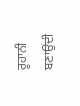ਰੂਹਾਨੀ ਬਣਾਉਂਦੀ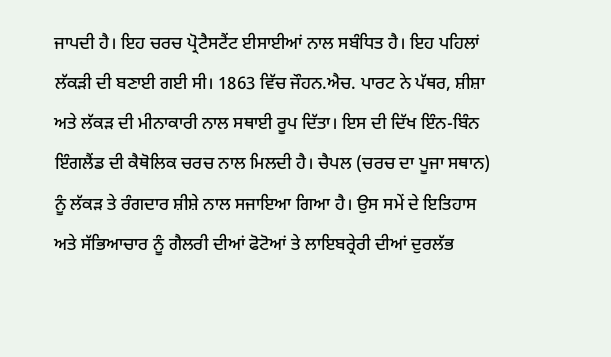ਜਾਪਦੀ ਹੈ। ਇਹ ਚਰਚ ਪ੍ਰੋਟੈਸਟੈਂਟ ਈਸਾਈਆਂ ਨਾਲ ਸਬੰਧਿਤ ਹੈ। ਇਹ ਪਹਿਲਾਂ ਲੱਕੜੀ ਦੀ ਬਣਾਈ ਗਈ ਸੀ। 1863 ਵਿੱਚ ਜੌਹਨ.ਐਚ. ਪਾਰਟ ਨੇ ਪੱਥਰ, ਸ਼ੀਸ਼ਾ ਅਤੇ ਲੱਕੜ ਦੀ ਮੀਨਾਕਾਰੀ ਨਾਲ ਸਥਾਈ ਰੂਪ ਦਿੱਤਾ। ਇਸ ਦੀ ਦਿੱਖ ਇੰਨ-ਬਿੰਨ ਇੰਗਲੈਂਡ ਦੀ ਕੈਥੋਲਿਕ ਚਰਚ ਨਾਲ ਮਿਲਦੀ ਹੈ। ਚੈਪਲ (ਚਰਚ ਦਾ ਪੂਜਾ ਸਥਾਨ) ਨੂੰ ਲੱਕੜ ਤੇ ਰੰਗਦਾਰ ਸ਼ੀਸ਼ੇ ਨਾਲ ਸਜਾਇਆ ਗਿਆ ਹੈ। ਉਸ ਸਮੇਂ ਦੇ ਇਤਿਹਾਸ ਅਤੇ ਸੱਭਿਆਚਾਰ ਨੂੰ ਗੈਲਰੀ ਦੀਆਂ ਫੋਟੋਆਂ ਤੇ ਲਾਇਬਰ੍ਰੇਰੀ ਦੀਆਂ ਦੁਰਲੱਭ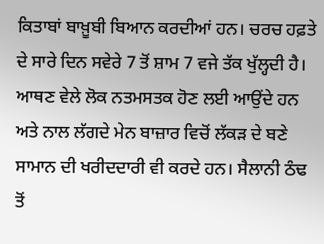ਕਿਤਾਬਾਂ ਬਾਖ਼ੂਬੀ ਬਿਆਨ ਕਰਦੀਆਂ ਹਨ। ਚਰਚ ਹਫ਼ਤੇ ਦੇ ਸਾਰੇ ਦਿਨ ਸਵੇਰੇ 7 ਤੋਂ ਸ਼ਾਮ 7 ਵਜੇ ਤੱਕ ਖੁੱਲ੍ਹਦੀ ਹੈ। ਆਥਣ ਵੇਲੇ ਲੋਕ ਨਤਮਸਤਕ ਹੋਣ ਲਈ ਆਉਂਦੇ ਹਨ ਅਤੇ ਨਾਲ ਲੱਗਦੇ ਮੇਨ ਬਾਜ਼ਾਰ ਵਿਚੋਂ ਲੱਕੜ ਦੇ ਬਣੇ ਸਾਮਾਨ ਦੀ ਖਰੀਦਦਾਰੀ ਵੀ ਕਰਦੇ ਹਨ। ਸੈਲਾਨੀ ਠੰਢ ਤੋਂ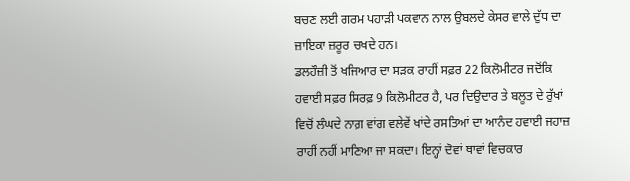ਬਚਣ ਲਈ ਗਰਮ ਪਹਾੜੀ ਪਕਵਾਨ ਨਾਲ ਉਬਲਦੇ ਕੇਸਰ ਵਾਲੇ ਦੁੱਧ ਦਾ ਜ਼ਾਇਕਾ ਜ਼ਰੂਰ ਚਖਦੇ ਹਨ।
ਡਲਹੌਜ਼ੀ ਤੋਂ ਖਜਿਆਰ ਦਾ ਸੜਕ ਰਾਹੀਂ ਸਫ਼ਰ 22 ਕਿਲੋਮੀਟਰ ਜਦੋਂਕਿ ਹਵਾਈ ਸਫ਼ਰ ਸਿਰਫ਼ 9 ਕਿਲੋਮੀਟਰ ਹੈ, ਪਰ ਦਿਉਦਾਰ ਤੇ ਬਲੂਤ ਦੇ ਰੁੱਖਾਂ ਵਿਚੋਂ ਲੰਘਦੇ ਨਾਗ਼ ਵਾਂਗ ਵਲੇਵੇਂ ਖਾਂਦੇ ਰਸਤਿਆਂ ਦਾ ਆਨੰਦ ਹਵਾਈ ਜਹਾਜ਼ ਰਾਹੀਂ ਨਹੀਂ ਮਾਣਿਆ ਜਾ ਸਕਦਾ। ਇਨ੍ਹਾਂ ਦੋਵਾਂ ਥਾਵਾਂ ਵਿਚਕਾਰ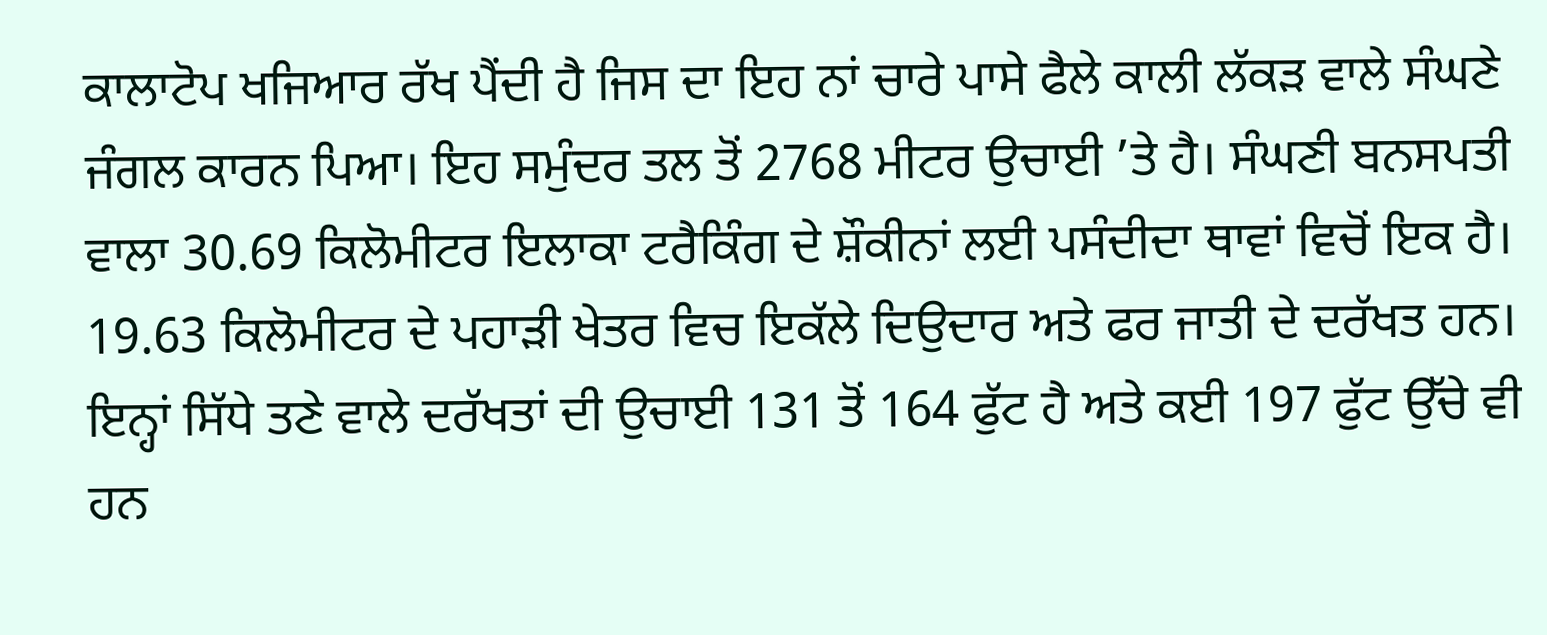ਕਾਲਾਟੋਪ ਖਜਿਆਰ ਰੱਖ ਪੈਂਦੀ ਹੈ ਜਿਸ ਦਾ ਇਹ ਨਾਂ ਚਾਰੇ ਪਾਸੇ ਫੈਲੇ ਕਾਲੀ ਲੱਕੜ ਵਾਲੇ ਸੰਘਣੇ ਜੰਗਲ ਕਾਰਨ ਪਿਆ। ਇਹ ਸਮੁੰਦਰ ਤਲ ਤੋਂ 2768 ਮੀਟਰ ਉਚਾਈ ’ਤੇ ਹੈ। ਸੰਘਣੀ ਬਨਸਪਤੀ ਵਾਲਾ 30.69 ਕਿਲੋਮੀਟਰ ਇਲਾਕਾ ਟਰੈਕਿੰਗ ਦੇ ਸ਼ੌਕੀਨਾਂ ਲਈ ਪਸੰਦੀਦਾ ਥਾਵਾਂ ਵਿਚੋਂ ਇਕ ਹੈ। 19.63 ਕਿਲੋਮੀਟਰ ਦੇ ਪਹਾੜੀ ਖੇਤਰ ਵਿਚ ਇਕੱਲੇ ਦਿਉਦਾਰ ਅਤੇ ਫਰ ਜਾਤੀ ਦੇ ਦਰੱਖਤ ਹਨ। ਇਨ੍ਹਾਂ ਸਿੱਧੇ ਤਣੇ ਵਾਲੇ ਦਰੱਖਤਾਂ ਦੀ ਉਚਾਈ 131 ਤੋਂ 164 ਫੁੱਟ ਹੈ ਅਤੇ ਕਈ 197 ਫੁੱਟ ਉੱਚੇ ਵੀ ਹਨ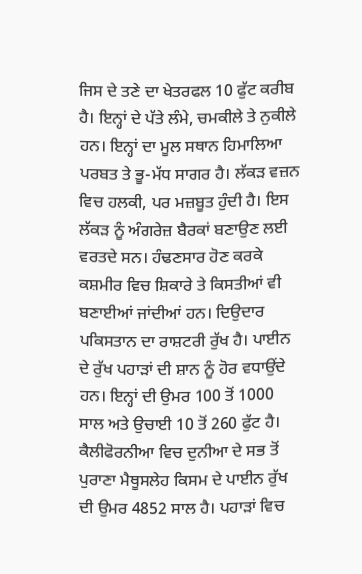ਜਿਸ ਦੇ ਤਣੇ ਦਾ ਖੇਤਰਫਲ 10 ਫੁੱਟ ਕਰੀਬ ਹੈ। ਇਨ੍ਹਾਂ ਦੇ ਪੱਤੇ ਲੰਮੇ, ਚਮਕੀਲੇ ਤੇ ਨੁਕੀਲੇ ਹਨ। ਇਨ੍ਹਾਂ ਦਾ ਮੂਲ ਸਥਾਨ ਹਿਮਾਲਿਆ ਪਰਬਤ ਤੇ ਭੂ-ਮੱਧ ਸਾਗਰ ਹੈ। ਲੱਕੜ ਵਜ਼ਨ ਵਿਚ ਹਲਕੀ, ਪਰ ਮਜ਼ਬੂਤ ਹੁੰਦੀ ਹੈ। ਇਸ ਲੱਕੜ ਨੂੰ ਅੰਗਰੇਜ਼ ਬੈਰਕਾਂ ਬਣਾਉਣ ਲਈ ਵਰਤਦੇ ਸਨ। ਹੰਢਣਸਾਰ ਹੋਣ ਕਰਕੇ ਕਸ਼ਮੀਰ ਵਿਚ ਸ਼ਿਕਾਰੇ ਤੇ ਕਿਸਤੀਆਂ ਵੀ ਬਣਾਈਆਂ ਜਾਂਦੀਆਂ ਹਨ। ਦਿਉਦਾਰ ਪਕਿਸਤਾਨ ਦਾ ਰਾਸ਼ਟਰੀ ਰੁੱਖ ਹੈ। ਪਾਈਨ ਦੇ ਰੁੱਖ ਪਹਾੜਾਂ ਦੀ ਸ਼ਾਨ ਨੂੰ ਹੋਰ ਵਧਾਉਂਦੇ ਹਨ। ਇਨ੍ਹਾਂ ਦੀ ਉਮਰ 100 ਤੋਂ 1000 ਸਾਲ ਅਤੇ ਉਚਾਈ 10 ਤੋਂ 260 ਫੁੱਟ ਹੈ। ਕੈਲੀਫੋਰਨੀਆ ਵਿਚ ਦੁਨੀਆ ਦੇ ਸਭ ਤੋਂ ਪੁਰਾਣਾ ਮੈਥੂਸਲੇਹ ਕਿਸਮ ਦੇ ਪਾਈਨ ਰੁੱਖ ਦੀ ਉਮਰ 4852 ਸਾਲ ਹੈ। ਪਹਾੜਾਂ ਵਿਚ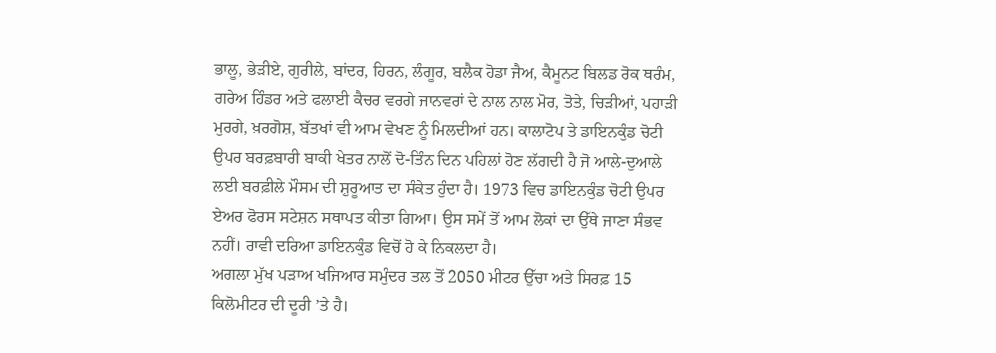ਭਾਲੂ, ਭੇੜੀਏ, ਗੁਰੀਲੇ, ਬਾਂਦਰ, ਹਿਰਨ, ਲੰਗੂਰ, ਬਲੈਕ ਹੋਡਾ ਜੈਅ, ਕੈਮੂਨਟ ਬਿਲਡ ਰੋਕ ਥਰੰਮ, ਗਰੇਅ ਹਿੰਡਰ ਅਤੇ ਫਲਾਈ ਕੈਚਰ ਵਰਗੇ ਜਾਨਵਰਾਂ ਦੇ ਨਾਲ ਨਾਲ ਮੋਰ, ਤੋਤੇ, ਚਿੜੀਆਂ, ਪਹਾੜੀ ਮੁਰਗੇ, ਖ਼ਰਗੋਸ਼, ਬੱਤਖਾਂ ਵੀ ਆਮ ਵੇਖਣ ਨੂੰ ਮਿਲਦੀਆਂ ਹਨ। ਕਾਲਾਟੋਪ ਤੇ ਡਾਇਨਕੁੰਡ ਚੋਟੀ ਉਪਰ ਬਰਫ਼ਬਾਰੀ ਬਾਕੀ ਖੇਤਰ ਨਾਲੋਂ ਦੋ-ਤਿੰਨ ਦਿਨ ਪਹਿਲਾਂ ਹੋਣ ਲੱਗਦੀ ਹੈ ਜੋ ਆਲੇ-ਦੁਆਲੇ ਲਈ ਬਰਫ਼ੀਲੇ ਮੌਸਮ ਦੀ ਸ਼ੁਰੂਆਤ ਦਾ ਸੰਕੇਤ ਹੁੰਦਾ ਹੈ। 1973 ਵਿਚ ਡਾਇਨਕੁੰਡ ਚੋਟੀ ਉਪਰ ਏਅਰ ਫੋਰਸ ਸਟੇਸ਼ਨ ਸਥਾਪਤ ਕੀਤਾ ਗਿਆ। ਉਸ ਸਮੇਂ ਤੋਂ ਆਮ ਲੋਕਾਂ ਦਾ ਉੱਥੇ ਜਾਣਾ ਸੰਭਵ ਨਹੀਂ। ਰਾਵੀ ਦਰਿਆ ਡਾਇਨਕੁੰਡ ਵਿਚੋਂ ਹੋ ਕੇ ਨਿਕਲਦਾ ਹੈ।
ਅਗਲਾ ਮੁੱਖ ਪੜਾਅ ਖਜਿਆਰ ਸਮੁੰਦਰ ਤਲ ਤੋਂ 2050 ਮੀਟਰ ਉੱਚਾ ਅਤੇ ਸਿਰਫ਼ 15 ਕਿਲੋਮੀਟਰ ਦੀ ਦੂਰੀ ’ਤੇ ਹੈ।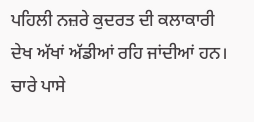ਪਹਿਲੀ ਨਜ਼ਰੇ ਕੁਦਰਤ ਦੀ ਕਲਾਕਾਰੀ ਦੇਖ ਅੱਖਾਂ ਅੱਡੀਆਂ ਰਹਿ ਜਾਂਦੀਆਂ ਹਨ। ਚਾਰੇ ਪਾਸੇ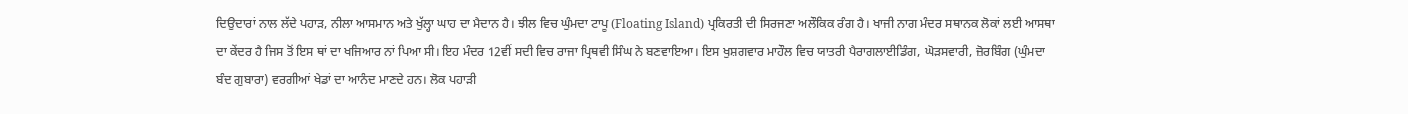ਦਿਉਦਾਰਾਂ ਨਾਲ ਲੱਦੇ ਪਹਾੜ, ਨੀਲਾ ਆਸਮਾਨ ਅਤੇ ਖੁੱਲ੍ਹਾ ਘਾਹ ਦਾ ਮੈਦਾਨ ਹੈ। ਝੀਲ ਵਿਚ ਘੁੰਮਦਾ ਟਾਪੂ (Floating Island) ਪ੍ਰਕਿਰਤੀ ਦੀ ਸਿਰਜਣਾ ਅਲੌਕਿਕ ਰੰਗ ਹੈ। ਖਾਜੀ ਨਾਗ ਮੰਦਰ ਸਥਾਨਕ ਲੋਕਾਂ ਲਈ ਆਸਥਾ ਦਾ ਕੇਂਦਰ ਹੈ ਜਿਸ ਤੋਂ ਇਸ ਥਾਂ ਦਾ ਖਜਿਆਰ ਨਾਂ ਪਿਆ ਸੀ। ਇਹ ਮੰਦਰ 12ਵੀਂ ਸਦੀ ਵਿਚ ਰਾਜਾ ਪ੍ਰਿਥਵੀ ਸਿੰਘ ਨੇ ਬਣਵਾਇਆ। ਇਸ ਖੁਸ਼ਗਵਾਰ ਮਾਹੌਲ ਵਿਚ ਯਾਤਰੀ ਪੈਰਾਗਲਾਈਡਿੰਗ, ਘੋੜਸਵਾਰੀ, ਜ਼ੋਰਬਿੰਗ (ਘੁੰਮਦਾ ਬੰਦ ਗੁਬਾਰਾ) ਵਰਗੀਆਂ ਖੇਡਾਂ ਦਾ ਆਨੰਦ ਮਾਣਦੇ ਹਨ। ਲੋਕ ਪਹਾੜੀ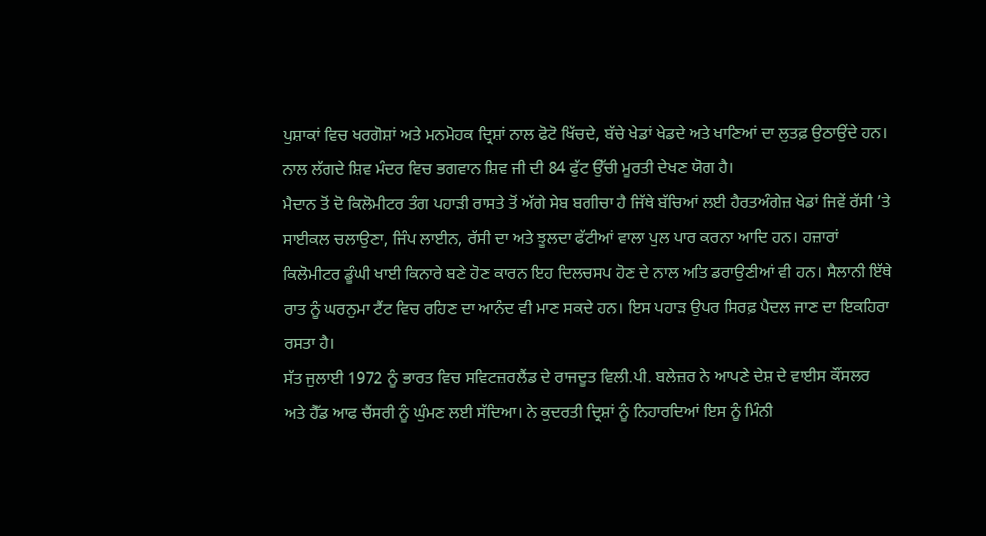ਪੁਸ਼ਾਕਾਂ ਵਿਚ ਖਰਗੋਸ਼ਾਂ ਅਤੇ ਮਨਮੋਹਕ ਦ੍ਰਿਸ਼ਾਂ ਨਾਲ ਫੋਟੋ ਖਿੱਚਦੇ, ਬੱਚੇ ਖੇਡਾਂ ਖੇਡਦੇ ਅਤੇ ਖਾਣਿਆਂ ਦਾ ਲੁਤਫ਼ ਉਠਾਉਂਦੇ ਹਨ। ਨਾਲ ਲੱਗਦੇ ਸ਼ਿਵ ਮੰਦਰ ਵਿਚ ਭਗਵਾਨ ਸ਼ਿਵ ਜੀ ਦੀ 84 ਫੁੱਟ ਉੱਚੀ ਮੂਰਤੀ ਦੇਖਣ ਯੋਗ ਹੈ।
ਮੈਦਾਨ ਤੋਂ ਦੋ ਕਿਲੋਮੀਟਰ ਤੰਗ ਪਹਾੜੀ ਰਾਸਤੇ ਤੋਂ ਅੱਗੇ ਸੇਬ ਬਗੀਚਾ ਹੈ ਜਿੱਥੇ ਬੱਚਿਆਂ ਲਈ ਹੈਰਤਅੰਗੇਜ਼ ਖੇਡਾਂ ਜਿਵੇਂ ਰੱਸੀ ’ਤੇ ਸਾਈਕਲ ਚਲਾਉਣਾ, ਜਿੰਪ ਲਾਈਨ, ਰੱਸੀ ਦਾ ਅਤੇ ਝੂਲਦਾ ਫੱਟੀਆਂ ਵਾਲਾ ਪੁਲ ਪਾਰ ਕਰਨਾ ਆਦਿ ਹਨ। ਹਜ਼ਾਰਾਂ ਕਿਲੋਮੀਟਰ ਡੂੰਘੀ ਖਾਈ ਕਿਨਾਰੇ ਬਣੇ ਹੋਣ ਕਾਰਨ ਇਹ ਦਿਲਚਸਪ ਹੋਣ ਦੇ ਨਾਲ ਅਤਿ ਡਰਾਉਣੀਆਂ ਵੀ ਹਨ। ਸੈਲਾਨੀ ਇੱਥੇ ਰਾਤ ਨੂੰ ਘਰਨੁਮਾ ਟੈਂਟ ਵਿਚ ਰਹਿਣ ਦਾ ਆਨੰਦ ਵੀ ਮਾਣ ਸਕਦੇ ਹਨ। ਇਸ ਪਹਾੜ ਉਪਰ ਸਿਰਫ਼ ਪੈਦਲ ਜਾਣ ਦਾ ਇਕਹਿਰਾ ਰਸਤਾ ਹੈ।
ਸੱਤ ਜੁਲਾਈ 1972 ਨੂੰ ਭਾਰਤ ਵਿਚ ਸਵਿਟਜ਼ਰਲੈਂਡ ਦੇ ਰਾਜਦੂਤ ਵਿਲੀ.ਪੀ. ਬਲੇਜ਼ਰ ਨੇ ਆਪਣੇ ਦੇਸ਼ ਦੇ ਵਾਈਸ ਕੌਂਸਲਰ ਅਤੇ ਹੈੱਡ ਆਫ ਚੈਂਸਰੀ ਨੂੰ ਘੁੰਮਣ ਲਈ ਸੱਦਿਆ। ਨੇ ਕੁਦਰਤੀ ਦ੍ਰਿਸ਼ਾਂ ਨੂੰ ਨਿਹਾਰਦਿਆਂ ਇਸ ਨੂੰ ਮਿੰਨੀ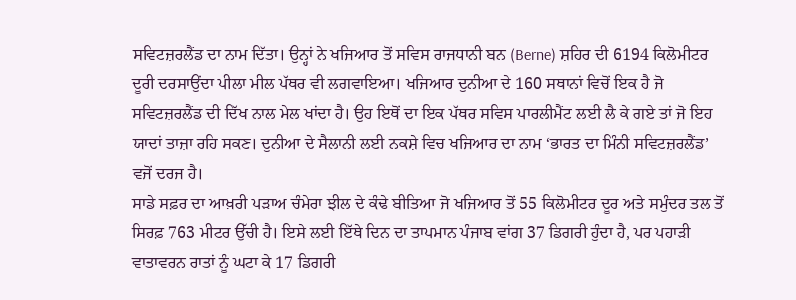ਸਵਿਟਜ਼ਰਲੈਂਡ ਦਾ ਨਾਮ ਦਿੱਤਾ। ਉਨ੍ਹਾਂ ਨੇ ਖਜਿਆਰ ਤੋਂ ਸਵਿਸ ਰਾਜਧਾਨੀ ਬਨ (Berne) ਸ਼ਹਿਰ ਦੀ 6194 ਕਿਲੋਮੀਟਰ ਦੂਰੀ ਦਰਸਾਉਂਦਾ ਪੀਲਾ ਮੀਲ ਪੱਥਰ ਵੀ ਲਗਵਾਇਆ। ਖਜਿਆਰ ਦੁਨੀਆ ਦੇ 160 ਸਥਾਨਾਂ ਵਿਚੋਂ ਇਕ ਹੈ ਜੋ ਸਵਿਟਜ਼ਰਲੈਂਡ ਦੀ ਦਿੱਖ ਨਾਲ ਮੇਲ ਖਾਂਦਾ ਹੈ। ਉਹ ਇਥੋਂ ਦਾ ਇਕ ਪੱਥਰ ਸਵਿਸ ਪਾਰਲੀਮੈਂਟ ਲਈ ਲੈ ਕੇ ਗਏ ਤਾਂ ਜੋ ਇਹ ਯਾਦਾਂ ਤਾਜ਼ਾ ਰਹਿ ਸਕਣ। ਦੁਨੀਆ ਦੇ ਸੈਲਾਨੀ ਲਈ ਨਕਸ਼ੇ ਵਿਚ ਖਜਿਆਰ ਦਾ ਨਾਮ ‘ਭਾਰਤ ਦਾ ਮਿੰਨੀ ਸਵਿਟਜ਼ਰਲੈਂਡ’ ਵਜੋਂ ਦਰਜ ਹੈ।
ਸਾਡੇ ਸਫ਼ਰ ਦਾ ਆਖ਼ਰੀ ਪੜਾਅ ਚੰਮੇਰਾ ਝੀਲ ਦੇ ਕੰਢੇ ਬੀਤਿਆ ਜੋ ਖਜਿਆਰ ਤੋਂ 55 ਕਿਲੋਮੀਟਰ ਦੂਰ ਅਤੇ ਸਮੁੰਦਰ ਤਲ ਤੋਂ ਸਿਰਫ਼ 763 ਮੀਟਰ ਉੱਚੀ ਹੈ। ਇਸੇ ਲਈ ਇੱਥੇ ਦਿਨ ਦਾ ਤਾਪਮਾਨ ਪੰਜਾਬ ਵਾਂਗ 37 ਡਿਗਰੀ ਹੁੰਦਾ ਹੈ, ਪਰ ਪਹਾੜੀ ਵਾਤਾਵਰਨ ਰਾਤਾਂ ਨੂੰ ਘਟਾ ਕੇ 17 ਡਿਗਰੀ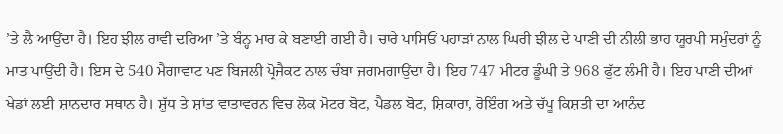’ਤੇ ਲੈ ਆਉਂਦਾ ਹੈ। ਇਹ ਝੀਲ ਰਾਵੀ ਦਰਿਆ ’ਤੇ ਬੰਨ੍ਹ ਮਾਰ ਕੇ ਬਣਾਈ ਗਈ ਹੈ। ਚਾਰੇ ਪਾਸਿਓਂ ਪਹਾੜਾਂ ਨਾਲ ਘਿਰੀ ਝੀਲ ਦੇ ਪਾਣੀ ਦੀ ਨੀਲੀ ਭਾਹ ਯੂਰਪੀ ਸਮੁੰਦਰਾਂ ਨੂੰ ਮਾਤ ਪਾਉਂਦੀ ਹੈ। ਇਸ ਦੇ 540 ਮੈਗਾਵਾਟ ਪਣ ਬਿਜਲੀ ਪ੍ਰੋਜੈਕਟ ਨਾਲ ਚੰਬਾ ਜਗਮਗਾਉਂਦਾ ਹੈ। ਇਹ 747 ਮੀਟਰ ਡੂੰਘੀ ਤੇ 968 ਫੁੱਟ ਲੰਮੀ ਹੈ। ਇਹ ਪਾਣੀ ਦੀਆਂ ਖੇਡਾਂ ਲਈ ਸ਼ਾਨਦਾਰ ਸਥਾਨ ਹੈ। ਸ਼ੁੱਧ ਤੇ ਸ਼ਾਂਤ ਵਾਤਾਵਰਨ ਵਿਚ ਲੋਕ ਮੋਟਰ ਬੋਟ, ਪੈਡਲ ਬੋਟ, ਸ਼ਿਕਾਰਾ, ਰੋਇੰਗ ਅਤੇ ਚੱਪੂ ਕਿਸ਼ਤੀ ਦਾ ਆਨੰਦ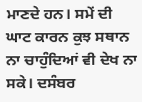ਮਾਣਦੇ ਹਨ। ਸਮੇਂ ਦੀ ਘਾਟ ਕਾਰਨ ਕੁਝ ਸਥਾਨ ਨਾ ਚਾਹੁੰਦਿਆਂ ਵੀ ਦੇਖ ਨਾ ਸਕੇ। ਦਸੰਬਰ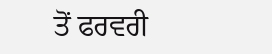ਤੋਂ ਫਰਵਰੀ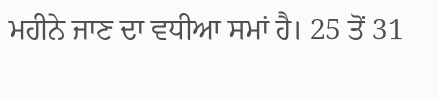ਮਹੀਨੇ ਜਾਣ ਦਾ ਵਧੀਆ ਸਮਾਂ ਹੈ। 25 ਤੋਂ 31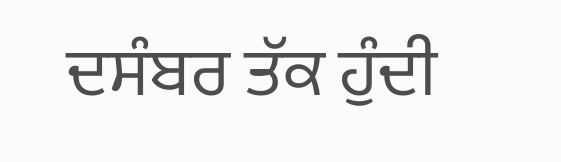ਦਸੰਬਰ ਤੱਕ ਹੁੰਦੀ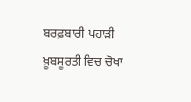ਬਰਫ਼ਬਾਰੀ ਪਹਾੜੀ ਖ਼ੂਬਸੂਰਤੀ ਵਿਚ ਚੋਖਾ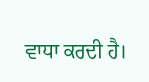ਵਾਧਾ ਕਰਦੀ ਹੈ।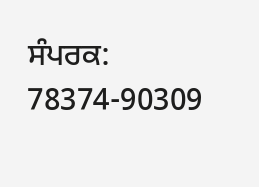ਸੰਪਰਕ: 78374-90309